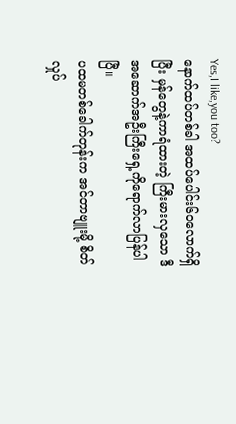Yes,I like,you too?
နောက်ထပ်တစ်ခါ အထပ်ပေါင်း၆၀လောက်ရှိပြီး မှန်တွေနဲ့ကာရံထားတဲ့ ကြီးမားလှသော ဒီအဆောက်အဦးကြီးရှေ့ကိုရောက်လာပြန်ပါပြီ။
ပထမတစ်ခေါက်တုန်းက အင်တာဗျူးမို့ စိတ်လှုပ်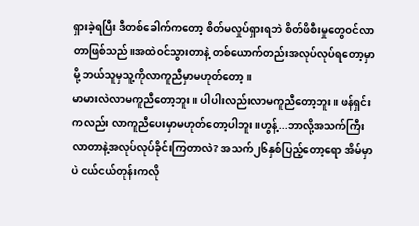ရှားခဲ့ရပြီး ဒီတစ်ခေါက်ကတော့ စိတ်မလှုပ်ရှားရဘဲ စိတ်ဖိစီးမှုတွေဝင်လာတာဖြစ်သည်။အထဲဝင်သွားတာနဲ့ တစ်ယောက်တည်းအလုပ်လုပ်ရတော့မှာမို့ ဘယ်သူမှသူ့ကိုလာကူညီမှာမဟုတ်တော့။
မာမားလဲလာမကူညီတော့ဘူး။ ပါပါးလည်းလာမကူညီတော့ဘူး။ ဖန်ရှင်းကလည်း လာကူညီပေးမှာမဟုတ်တော့ပါဘူး။ဟွန့်...ဘာလို့အသက်ကြီးလာတာနဲ့အလုပ်လုပ်ခိုင်းကြတာလဲ? အသက်၂၆နှစ်ပြည့်တော့ရော အိမ်မှာပဲ ငယ်ငယ်တုန်းကလို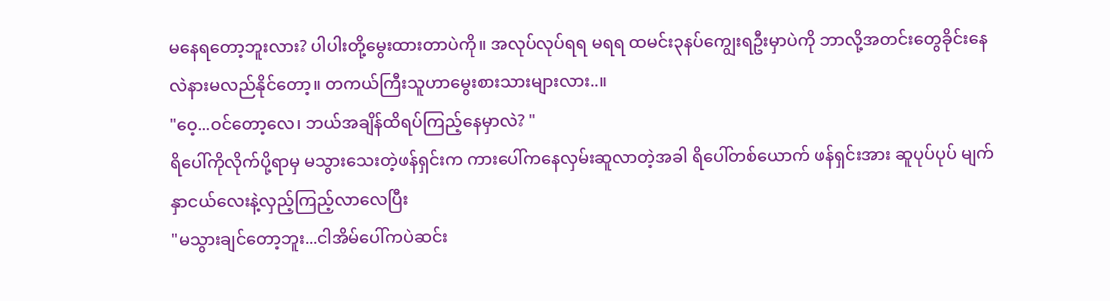မနေရတော့ဘူးလား? ပါပါးတို့မွေးထားတာပဲကို။ အလုပ်လုပ်ရရ မရရ ထမင်း၃နပ်ကျွေးရဦးမှာပဲကို ဘာလို့အတင်းတွေခိုင်းနေလဲနားမလည်နိုင်တော့။ တကယ်ကြီးသူဟာမွေးစားသားများလား..။
"ဝေ့...ဝင်တော့လေ၊ ဘယ်အချိန်ထိရပ်ကြည့်နေမှာလဲ? "
ရိပေါ်ကိုလိုက်ပို့ရာမှ မသွားသေးတဲ့ဖန်ရှင်းက ကားပေါ်ကနေလှမ်းဆူလာတဲ့အခါ ရိပေါ်တစ်ယောက် ဖန်ရှင်းအား ဆူပုပ်ပုပ် မျက်နှာငယ်လေးနဲ့လှည့်ကြည့်လာလေပြီး
"မသွားချင်တော့ဘူး...ငါအိမ်ပေါ်ကပဲဆင်း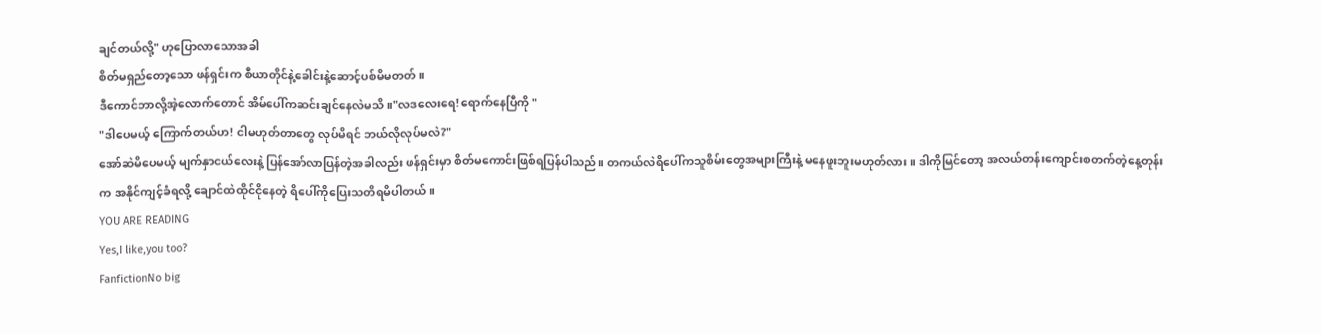ချင်တယ်လို့" ဟုပြောလာသောအခါ
စိတ်မရှည်တော့သော ဖန်ရှင်းက စီယာတိုင်နဲ့ခေါင်းနဲ့ဆောင့်ပစ်မိမတတ်။
ဒီကောင်ဘာလို့အဲ့လောက်တောင် အိမ်ပေါ်ကဆင်းချင်နေလဲမသိ။"လဒလေးရေ! ရောက်နေပြီကို "
"ဒါပေမယ့် ကြောက်တယ်ဟ! ငါမဟုတ်တာတွေ လုပ်မိရင် ဘယ်လိုလုပ်မလဲ?"
အော်ဆဲမိပေမယ့် မျက်နှာငယ်လေးနဲ့ ပြန်အော်လာပြန်တဲ့အခါလည်း ဖန်ရှင်းမှာ စိတ်မကောင်းဖြစ်ရပြန်ပါသည်။ တကယ်လဲရိပေါ်ကသူစိမ်းတွေအများကြီးနဲ့ မနေဖူးဘူးမဟုတ်လား။ ဒါကိုမြင်တော့ အလယ်တန်းကျောင်းစတက်တဲ့နေ့တုန်းက အနိုင်ကျင့်ခံရလို့ ချောင်ထဲထိုင်ငိုနေတဲ့ ရိပေါ်ကိုပြေးသတိရမိပါတယ်။
YOU ARE READING
Yes,I like,you too?
FanfictionNo big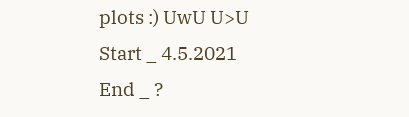plots :) UwU U>U Start _ 4.5.2021 End _ ?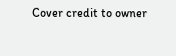Cover credit to owner